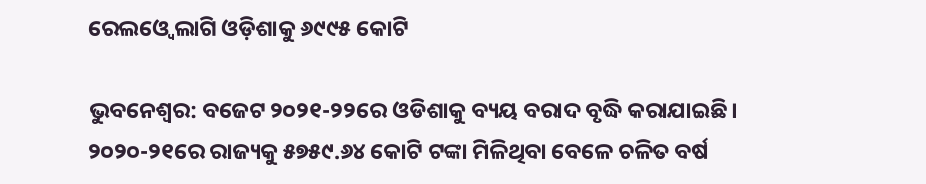ରେଲଓ୍ବେ ଲାଗି ଓଡ଼ିଶାକୁ ୬୯୯୫ କୋଟି

ଭୁବନେଶ୍ୱର: ବଜେଟ ୨୦୨୧-୨୨ରେ ଓଡିଶାକୁ ବ୍ୟୟ ବରାଦ ବୃଦ୍ଧି କରାଯାଇଛି। ୨୦୨୦-୨୧ରେ ରାଜ୍ୟକୁ ୫୭୫୯.୬୪ କୋଟି ଟଙ୍କା ମିଳିଥିବା ବେଳେ ଚଳିତ ବର୍ଷ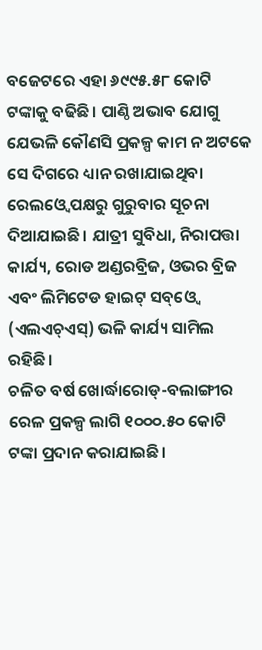ବଜେଟରେ ଏହା ୬୯୯୫.୫୮ କୋଟି ଟଙ୍କାକୁ ବଢିଛି। ପାଣ୍ଠି ଅଭାବ ଯୋଗୁ ଯେଭଳି କୌଣସି ପ୍ରକଳ୍ପ କାମ ନ ଅଟକେ ସେ ଦିଗରେ ଧ୍ୟାନ ରଖାଯାଇଥିବା ରେଲଓ୍ବେ ପକ୍ଷରୁ ଗୁରୁବାର ସୂଚନା ଦିଆଯାଇଛି। ଯାତ୍ରୀ ସୁବିଧା, ନିରାପତ୍ତା କାର୍ଯ୍ୟ, ରୋଡ ଅଣ୍ଡରବ୍ରିଜ, ଓଭର ବ୍ରିଜ ଏବଂ ଲିମିଟେଡ ହାଇଟ୍‌ ସବ୍‌ଓ୍ବେ (ଏଲଏଚ୍‌ଏସ୍‌) ଭଳି କାର୍ଯ୍ୟ ସାମିଲ ରହିଛି।
ଚଳିତ ବର୍ଷ ଖୋର୍ଦ୍ଧାରୋଡ୍‌-ବଲାଙ୍ଗୀର ରେଳ ପ୍ରକଳ୍ପ ଲାଗି ୧୦୦୦.୫୦ କୋଟି ଟଙ୍କା ପ୍ରଦାନ କରାଯାଇଛି।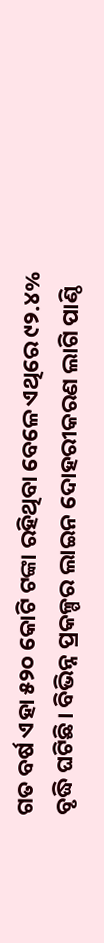ଗତ ବର୍ଷ ଏହା ୫୨୦ କୋଟି ଟଙ୍କା ରହିଥିବା ବେଳେ ଏଥିରେ ୯୨.୪% ବୃଦ୍ଧି ଘଟିଛି। ବିଭିନ୍ନ ପ୍ରକଳ୍ପର ଲାଇନ ଦୋହରୀକରଣ ଲାଗି ପାଣ୍ଠି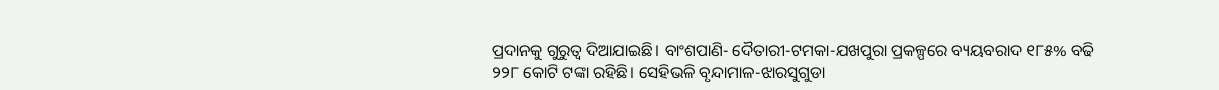ପ୍ରଦାନକୁ ଗୁରୁତ୍ୱ ଦିଆଯାଇଛି। ବାଂଶପାଣି- ଦୈତାରୀ-ଟମକା-ଯଖପୁରା ପ୍ରକଳ୍ପରେ ବ୍ୟୟବରାଦ ୧୮୫% ବଢି ୨୨୮ କୋଟି ଟଙ୍କା ରହିଛି। ସେହିଭଳି ବୃନ୍ଦାମାଳ-ଝାରସୁଗୁଡା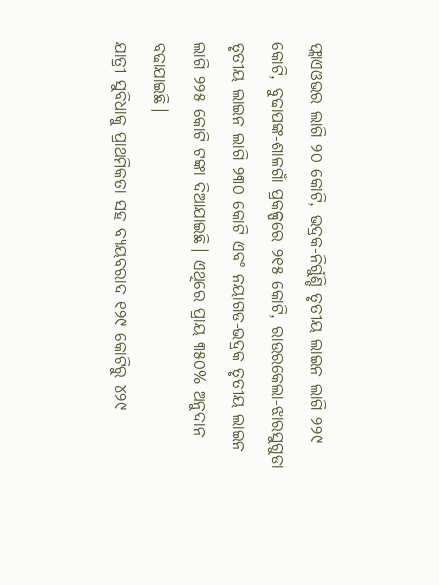ଫ୍ଲାଏଓଭର ଲାଗି ୨୦ କୋଟି, ଭଦ୍ରକ-ନିର୍ଗୁଣ୍ଡି ତୃତୀୟ ଲାଇନ ଲାଗି ୨୨୯ କୋଟି, ବୁଢାପଙ୍କ-ଶାଳଗାଁ ପ୍ରକଳ୍ପରେ ୨୧୫ କୋଟି, ରାଉରକେଲା-ଝାରସୁଗୁଡା ତୃତୀୟ ଲାଇନ ଲାଗି ୨୩୦ କୋଟି ଏବଂ ନୟାଗଡ-ଭଦ୍ରକ ତୃତୀୟ ଲାଇନ ଲାଗି ୨୨୫ କୋଟି ଟଙ୍କା ଦିଆଯାଇଛି। ଏଥିରେ ପ୍ରାୟ ୩୫୦% ଅନୁଦାନ ବଢାଯାଇଛି।
ଯାତ୍ରୀ ସୁବିଧାକୁ ପ୍ରାଥମିକତା ସହ ବ୍ୟୟବରାଦ ୧୨୯ କୋଟିରୁ ୪୨୯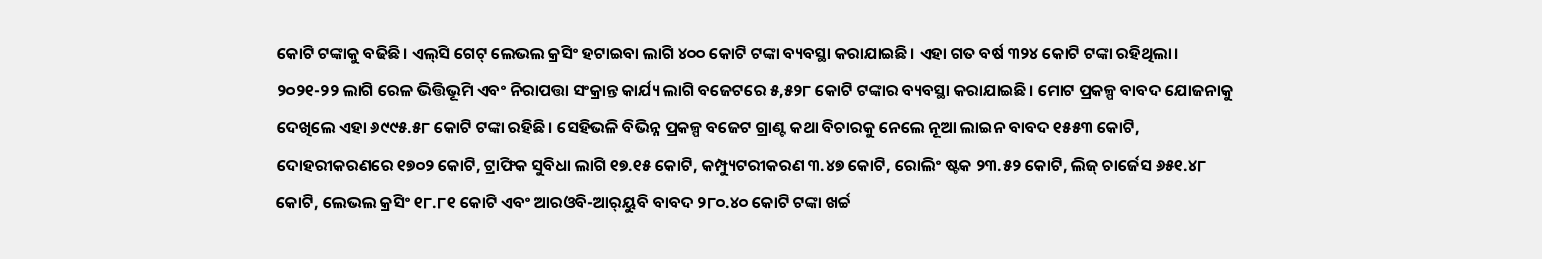କୋଟି ଟଙ୍କାକୁ ବଢିଛି। ଏଲ୍‌ସି ଗେଟ୍‌ ଲେଭଲ କ୍ରସିଂ ହଟାଇବା ଲାଗି ୪୦୦ କୋଟି ଟଙ୍କା ବ୍ୟବସ୍ଥା କରାଯାଇଛି। ଏହା ଗତ ବର୍ଷ ୩୨୪ କୋଟି ଟଙ୍କା ରହିଥିଲା। ୨୦୨୧-୨୨ ଲାଗି ରେଳ ଭିତ୍ତିଭୂମି ଏବଂ ନିରାପତ୍ତା ସଂକ୍ରାନ୍ତ କାର୍ଯ୍ୟ ଲାଗି ବଜେଟରେ ୫,୫୨୮ କୋଟି ଟଙ୍କାର ବ୍ୟବସ୍ଥା କରାଯାଇଛି। ମୋଟ ପ୍ରକଳ୍ପ ବାବଦ ଯୋଜନାକୁ ଦେଖିଲେ ଏହା ୬୯୯୫.୫୮ କୋଟି ଟଙ୍କା ରହିଛି। ସେହିଭଳି ବିଭିନ୍ନ ପ୍ରକଳ୍ପ ବଜେଟ ଗ୍ରାଣ୍ଟ କଥା ବିଚାରକୁ ନେଲେ ନୂଆ ଲାଇନ ବାବଦ ୧୫୫୩ କୋଟି, ଦୋହରୀକରଣରେ ୧୭୦୨ କୋଟି, ଟ୍ରାଫିକ ସୁବିଧା ଲାଗି ୧୭.୧୫ କୋଟି, କମ୍ପ୍ୟୁଟରୀକରଣ ୩.୪୭ କୋଟି, ରୋଲିଂ ଷ୍ଟକ ୨୩.୫୨ କୋଟି, ଲିଜ୍‌ ଚାର୍ଜେସ ୬୫୧.୪୮ କୋଟି, ଲେଭଲ କ୍ରସିଂ ୧୮.୮୧ କୋଟି ଏବଂ ଆରଓବି-ଆର୍‌ୟୁବି ବାବଦ ୨୮୦.୪୦ କୋଟି ଟଙ୍କା ଖର୍ଚ୍ଚ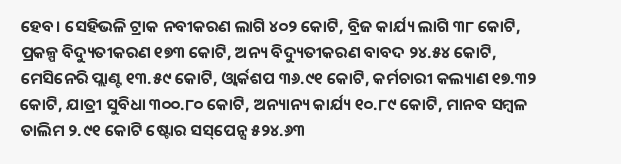ହେବ। ସେହିଭଳି ଟ୍ରାକ ନବୀକରଣ ଲାଗି ୪୦୨ କୋଟି, ବ୍ରିଜ କାର୍ଯ୍ୟ ଲାଗି ୩୮ କୋଟି, ପ୍ରକଳ୍ପ ବିଦ୍ୟୁତୀକରଣ ୧୭୩ କୋଟି, ଅନ୍ୟ ବିଦ୍ୟୁତୀକରଣ ବାବଦ ୨୪.୫୪ କୋଟି, ମେସିନେରି ପ୍ଲାଣ୍ଟ ୧୩.୫୯ କୋଟି, ଓ୍ବାର୍କଶପ ୩୬.୯୧ କୋଟି, କର୍ମଚାରୀ କଲ୍ୟାଣ ୧୭.୩୨ କୋଟି, ଯାତ୍ରୀ ସୁବିଧା ୩୦୦.୮୦ କୋଟି, ଅନ୍ୟାନ୍ୟ କାର୍ଯ୍ୟ ୧୦.୮୯ କୋଟି, ମାନବ ସମ୍ବଳ ତାଲିମ ୨.୯୧ କୋଟି ଷ୍ଟୋର ସସ୍‌ପେନ୍ସ ୫୨୪.୬୩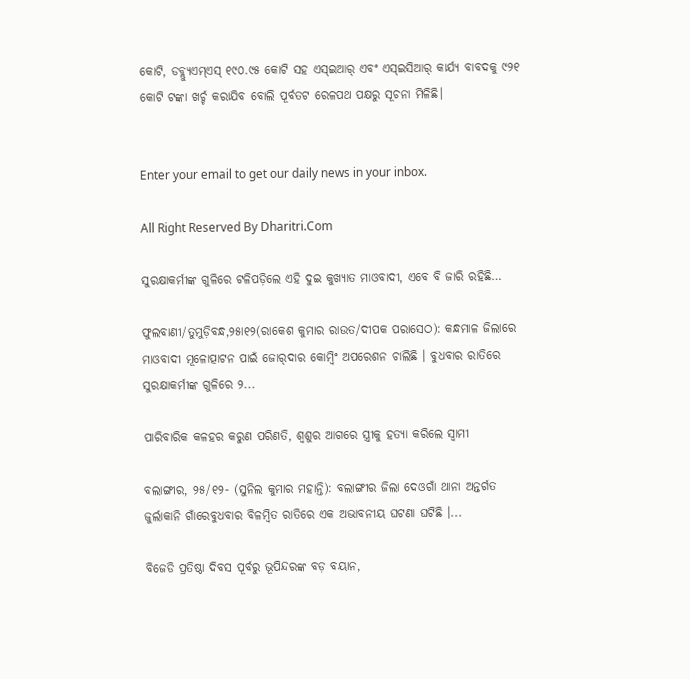କୋଟି, ଡବ୍ଲ୍ୟୁଏମ୍‌ଏସ୍‌ ୧୯୦.୯୫ କୋଟି ସହ ଏସ୍‌ଇଆର୍‌ ଏବଂ ଏସ୍‌ଇସିଆର୍‌ କାର୍ଯ୍ୟ ବାବଦକୁ ୯୨୧ କୋଟି ଟଙ୍କା ଖର୍ଚ୍ଚ କରାଯିବ ବୋଲି ପୂର୍ବତଟ ରେଳପଥ ପକ୍ଷରୁ ସୂଚନା ମିଳିଛି।


Enter your email to get our daily news in your inbox.

All Right Reserved By Dharitri.Com

ସୁରକ୍ଷାକର୍ମୀଙ୍କ ଗୁଳିରେ ଟଳିପଡ଼ିଲେ ଏହି ଦୁଇ କୁଖ୍ୟାତ ମାଓବାଦୀ, ଏବେ ବି ଜାରି ରହିଛି…

ଫୁଲବାଣୀ/ତୁମୁଡ଼ିବନ୍ଧ,୨୫ା୧୨(ରାକେଶ କୁମାର ରାଉତ/ଦୀପକ ପରାସେଠ): କନ୍ଧମାଳ ଜିଲାରେ ମାଓବାଦୀ ମୂଳୋତ୍ପାଟନ ପାଇଁ ଜୋର୍‌ଦାର କୋମ୍ବିଂ ଅପରେଶନ ଚାଲିଛି । ବୁଧବାର ରାତିରେ ସୁରକ୍ଷାକର୍ମୀଙ୍କ ଗୁଳିରେ ୨...

ପାରିବାରିକ କଳହର କରୁଣ ପରିଣତି, ଶ୍ୱଶୁର ଆଗରେ ସ୍ତ୍ରୀକୁ ହତ୍ୟା କରିଲେ ସ୍ବାମୀ

ବଲାଙ୍ଗୀର, ୨୫/୧୨- (ସୁନିଲ କୁମାର ମହାନ୍ତି): ବଲାଙ୍ଗୀର ଜିଲା ଦେଓଗାଁ ଥାନା ଅନ୍ତର୍ଗତ ଜୁର୍ଲାକାନି ଗାଁରେବୁଧବାର ବିଳମ୍ବିତ ରାତିରେ ଏକ ଅଭାବନୀୟ ଘଟଣା ଘଟିଛି ।...

ବିଜେଡି ପ୍ରତିଷ୍ଠା ଦିବସ ପୂର୍ବରୁ ଭୂପିନ୍ଦରଙ୍କ ବଡ଼ ବୟାନ,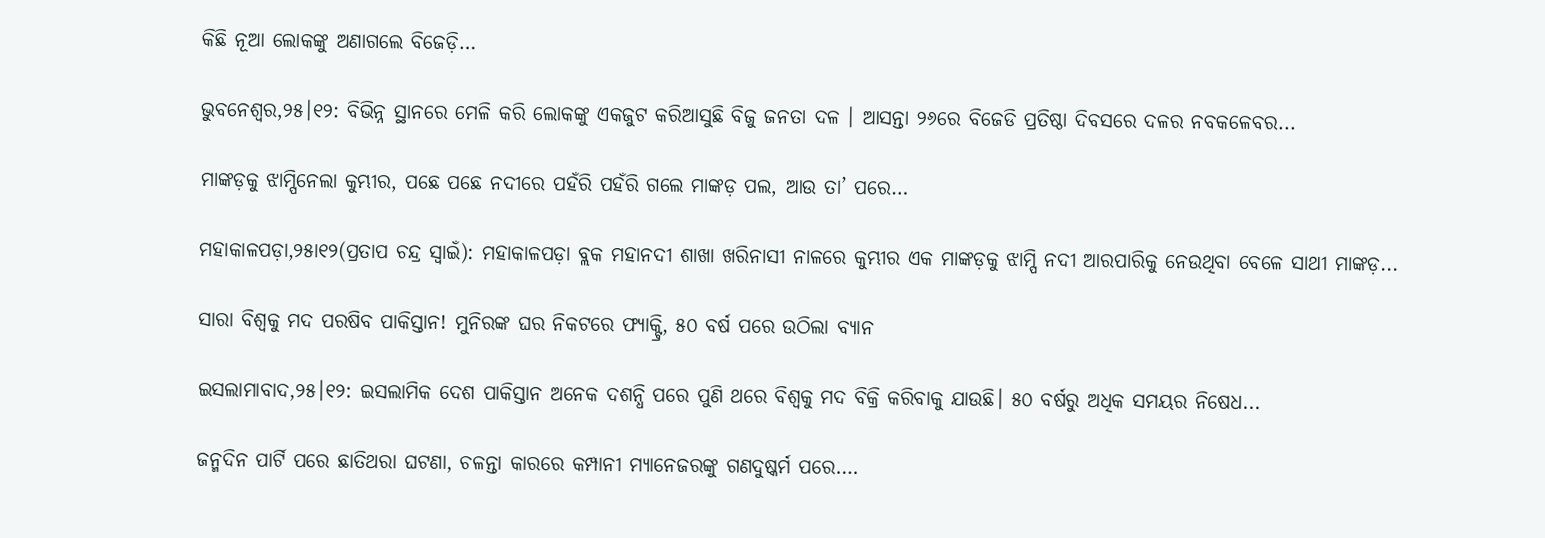କିଛି ନୂଆ ଲୋକଙ୍କୁ ଅଣାଗଲେ ବିଜେଡ଼ି…

ଭୁବନେଶ୍ବର,୨୫।୧୨: ବିଭିନ୍ନ ସ୍ଥାନରେ ମେଳି କରି ଲୋକଙ୍କୁ ଏକଜୁଟ କରିଆସୁଛି ବିଜୁ ଜନତା ଦଳ । ଆସନ୍ତା ୨୬ରେ ବିଜେଡି ପ୍ରତିଷ୍ଠା ଦିବସରେ ଦଳର ନବକଳେବର...

ମାଙ୍କଡ଼କୁ ଝାମ୍ପିନେଲା କୁମ୍ଭୀର, ପଛେ ପଛେ ନଦୀରେ ପହଁରି ପହଁରି ଗଲେ ମାଙ୍କଡ଼ ପଲ, ଆଉ ତା’ ପରେ…

ମହାକାଳପଡ଼ା,୨୫ା୧୨(ପ୍ରତାପ ଚନ୍ଦ୍ର ସ୍ବାଇଁ): ମହାକାଳପଡ଼ା ବ୍ଲକ ମହାନଦୀ ଶାଖା ଖରିନାସୀ ନାଳରେ କୁମ୍ଭୀର ଏକ ମାଙ୍କଡ଼କୁ ଝାମ୍ପି ନଦୀ ଆରପାରିକୁ ନେଉଥିବା ବେଳେ ସାଥୀ ମାଙ୍କଡ଼...

ସାରା ବିଶ୍ୱକୁ ମଦ ପରଷିବ ପାକିସ୍ତାନ! ମୁନିରଙ୍କ ଘର ନିକଟରେ ଫ୍ୟାକ୍ଟ୍ରି, ୫୦ ବର୍ଷ ପରେ ଉଠିଲା ବ୍ୟାନ

ଇସଲାମାବାଦ,୨୫।୧୨: ଇସଲାମିକ ଦେଶ ପାକିସ୍ତାନ ଅନେକ ଦଶନ୍ଧି ପରେ ପୁଣି ଥରେ ବିଶ୍ୱକୁ ମଦ ବିକ୍ରି କରିବାକୁ ଯାଉଛି। ୫୦ ବର୍ଷରୁ ଅଧିକ ସମୟର ନିଷେଧ...

ଜନ୍ମଦିନ ପାର୍ଟି ପରେ ଛାତିଥରା ଘଟଣା, ଚଳନ୍ତା କାରରେ କମ୍ପାନୀ ମ୍ୟାନେଜରଙ୍କୁ ଗଣଦୁଷ୍କର୍ମ ପରେ….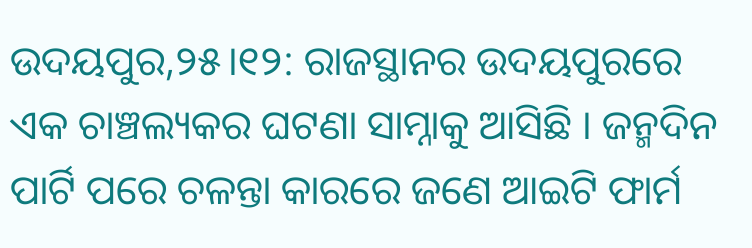ଉଦୟପୁର,୨୫।୧୨: ରାଜସ୍ଥାନର ଉଦୟପୁରରେ ଏକ ଚାଞ୍ଚଲ୍ୟକର ଘଟଣା ସାମ୍ନାକୁ ଆସିଛି । ଜନ୍ମଦିନ ପାର୍ଟି ପରେ ଚଳନ୍ତା କାରରେ ଜଣେ ଆଇଟି ଫାର୍ମ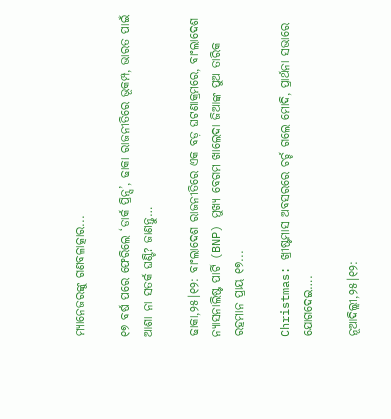ମ୍ୟାନେଜରଙ୍କୁ ଗଣବଳାତ୍କାର...

୧୭ ବର୍ଷ ପରେ ଫେରିଲେ ‘ଡାର୍କ ପ୍ରିନ୍ସ’, ଢାକା ରାଜନୀତିରେ ଭୂକମ୍ପ, ଭାରତ ପାଇଁ ଆଶା ନା ସତର୍କ ଘଣ୍ଟି? ଜାଣନ୍ତୁ…

ଢାକା,୨୫।୧୨: ବାଂଲାଦେଶ ରାଜନୀତିରେ ଏକ ବଡ଼ ଘଟଣାକ୍ରମରେ, ବାଂଲାଦେଶ ନ୍ୟାସନାଲିଷ୍ଟ ପାର୍ଟି (BNP) ମୁଖ୍ୟ ବେଗମ ଖାଲେଦା ଜିଆଙ୍କ ପୁଅ ତାରିକ ରହମାନ ପ୍ରାୟ ୧୭...

Christmas: ଖ୍ରୀଷ୍ଟମାସ ଅବସରରେ ଚର୍ଚ୍ଚ ଗଲେ ମୋଦି, ପ୍ରାର୍ଥନା ସଭାରେ ଯୋଗଦେଇ….

ନୂଆଦିଲ୍ଲୀ,୨୫।୧୨: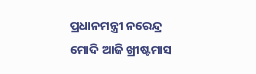ପ୍ରଧାନମନ୍ତ୍ରୀ ନରେନ୍ଦ୍ର ମୋଦି ଆଜି ଖ୍ରୀଷ୍ଟମାସ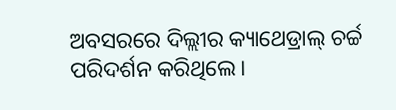ଅବସରରେ ଦିଲ୍ଲୀର କ୍ୟାଥେଡ୍ରାଲ୍ ଚର୍ଚ୍ଚ ପରିଦର୍ଶନ କରିଥିଲେ।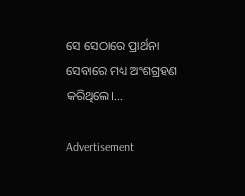ସେ ସେଠାରେ ପ୍ରାର୍ଥନା ସେବାରେ ମଧ୍ୟ ଅଂଶଗ୍ରହଣ କରିଥିଲେ।...

Advertisement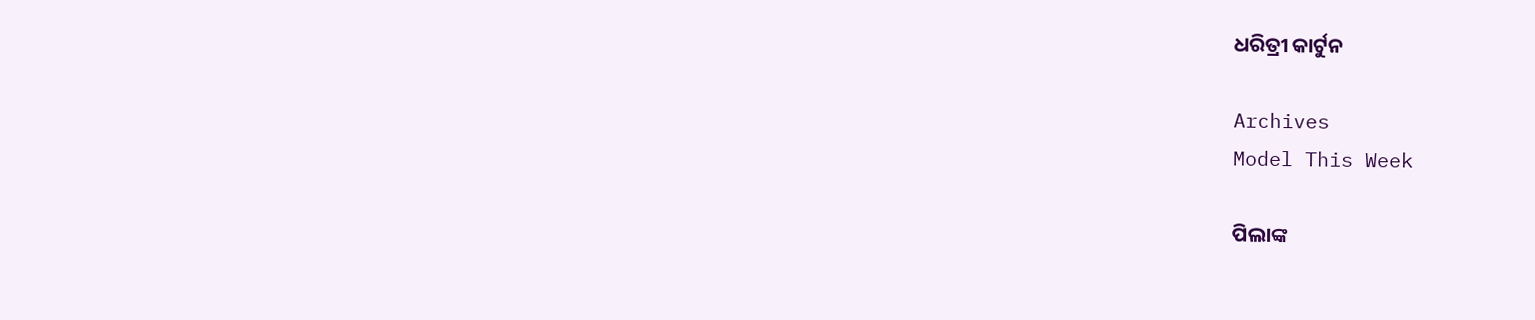ଧରିତ୍ରୀ କାର୍ଟୁନ

Archives
Model This Week

ପିଲାଙ୍କ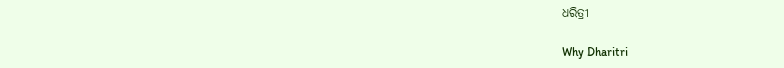ଧରିତ୍ରୀ

Why Dharitri